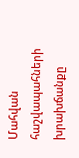Մահվան հաշվապահների խրախճանքը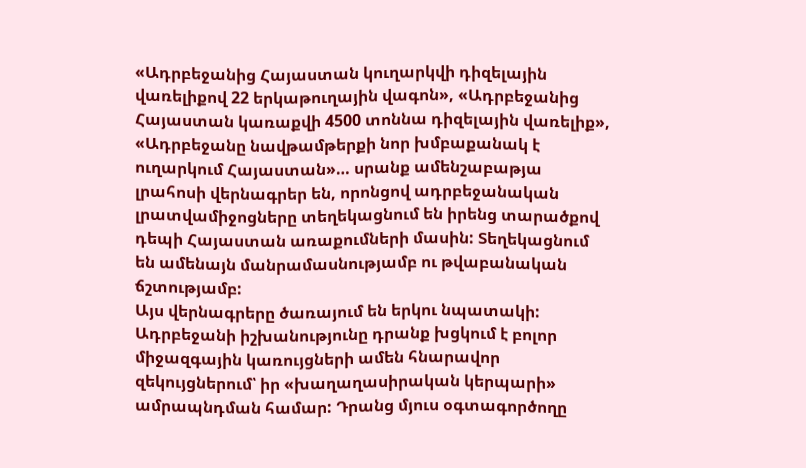«Ադրբեջանից Հայաստան կուղարկվի դիզելային վառելիքով 22 երկաթուղային վագոն», «Ադրբեջանից Հայաստան կառաքվի 4500 տոննա դիզելային վառելիք», «Ադրբեջանը նավթամթերքի նոր խմբաքանակ է ուղարկում Հայաստան»… սրանք ամենշաբաթյա լրահոսի վերնագրեր են, որոնցով ադրբեջանական լրատվամիջոցները տեղեկացնում են իրենց տարածքով դեպի Հայաստան առաքումների մասին: Տեղեկացնում են ամենայն մանրամասնությամբ ու թվաբանական ճշտությամբ:
Այս վերնագրերը ծառայում են երկու նպատակի: Ադրբեջանի իշխանությունը դրանք խցկում է բոլոր միջազգային կառույցների ամեն հնարավոր զեկույցներում՝ իր «խաղաղասիրական կերպարի» ամրապնդման համար: Դրանց մյուս օգտագործողը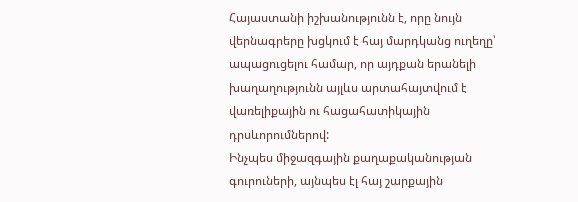Հայաստանի իշխանությունն է, որը նույն վերնագրերը խցկում է հայ մարդկանց ուղեղը՝ ապացուցելու համար, որ այդքան երանելի խաղաղությունն այլևս արտահայտվում է վառելիքային ու հացահատիկային դրսևորումներով:
Ինչպես միջազգային քաղաքականության գուրուների, այնպես էլ հայ շարքային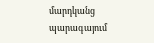մարդկանց պարագայում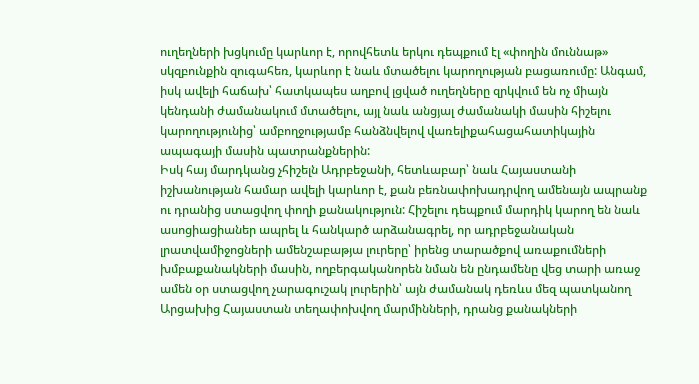ուղեղների խցկումը կարևոր է, որովհետև երկու դեպքում էլ «փողին մուննաթ» սկզբունքին զուգահեռ, կարևոր է նաև մտածելու կարողության բացառումը: Անգամ, իսկ ավելի հաճախ՝ հատկապես աղբով լցված ուղեղները զրկվում են ոչ միայն կենդանի ժամանակում մտածելու, այլ նաև անցյալ ժամանակի մասին հիշելու կարողությունից՝ ամբողջությամբ հանձնվելով վառելիքահացահատիկային ապագայի մասին պատրանքներին:
Իսկ հայ մարդկանց չհիշելն Ադրբեջանի, հետևաբար՝ նաև Հայաստանի իշխանության համար ավելի կարևոր է, քան բեռնափոխադրվող ամենայն ապրանք ու դրանից ստացվող փողի քանակություն: Հիշելու դեպքում մարդիկ կարող են նաև ասոցիացիաներ ապրել և հանկարծ արձանագրել, որ ադրբեջանական լրատվամիջոցների ամենշաբաթյա լուրերը՝ իրենց տարածքով առաքումների խմբաքանակների մասին, ողբերգականորեն նման են ընդամենը վեց տարի առաջ ամեն օր ստացվող չարագուշակ լուրերին՝ այն ժամանակ դեռևս մեզ պատկանող Արցախից Հայաստան տեղափոխվող մարմինների, դրանց քանակների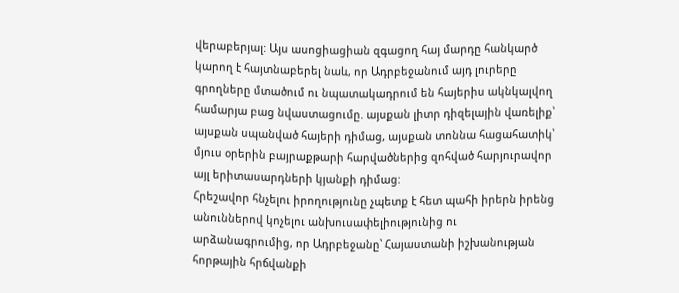վերաբերյալ: Այս ասոցիացիան զգացող հայ մարդը հանկարծ կարող է հայտնաբերել նաև, որ Ադրբեջանում այդ լուրերը գրողները մտածում ու նպատակադրում են հայերիս ակնկալվող համարյա բաց նվաստացումը. այսքան լիտր դիզելային վառելիք՝ այսքան սպանված հայերի դիմաց, այսքան տոննա հացահատիկ՝ մյուս օրերին բայրաքթարի հարվածներից զոհված հարյուրավոր այլ երիտասարդների կյանքի դիմաց:
Հրեշավոր հնչելու իրողությունը չպետք է հետ պահի իրերն իրենց անուններով կոչելու անխուսափելիությունից ու արձանագրումից, որ Ադրբեջանը՝ Հայաստանի իշխանության հորթային հրճվանքի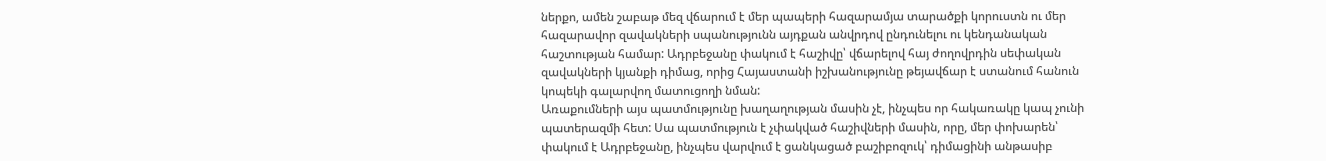ներքո, ամեն շաբաթ մեզ վճարում է մեր պապերի հազարամյա տարածքի կորուստն ու մեր հազարավոր զավակների սպանությունն այդքան անվրդով ընդունելու ու կենդանական հաշտության համար: Ադրբեջանը փակում է հաշիվը՝ վճարելով հայ ժողովրդին սեփական զավակների կյանքի դիմաց, որից Հայաստանի իշխանությունը թեյավճար է ստանում հանուն կոպեկի գալարվող մատուցողի նման:
Առաքումների այս պատմությունը խաղաղության մասին չէ, ինչպես որ հակառակը կապ չունի պատերազմի հետ: Սա պատմություն է չփակված հաշիվների մասին, որը, մեր փոխարեն՝ փակում է Ադրբեջանը, ինչպես վարվում է ցանկացած բաշիբոզուկ՝ դիմացինի անթասիբ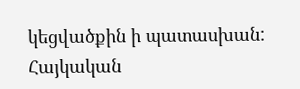կեցվածքին ի պատասխան:
Հայկական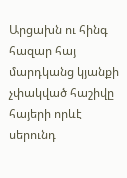Արցախն ու հինգ հազար հայ մարդկանց կյանքի չփակված հաշիվը հայերի որևէ սերունդ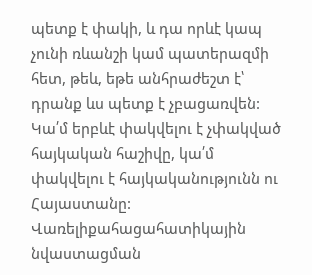պետք է փակի, և դա որևէ կապ չունի ռևանշի կամ պատերազմի հետ, թեև, եթե անհրաժեշտ է՝ դրանք ևս պետք է չբացառվեն:
Կա՛մ երբևէ փակվելու է չփակված հայկական հաշիվը, կա՛մ փակվելու է հայկականությունն ու Հայաստանը:
Վառելիքահացահատիկային նվաստացման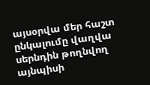այսօրվա մեր հաշտ ընկալումը վաղվա սերնդին թողնվող այնպիսի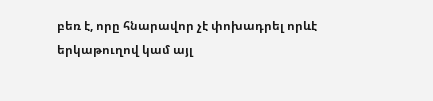բեռ է, որը հնարավոր չէ փոխադրել որևէ երկաթուղով կամ այլ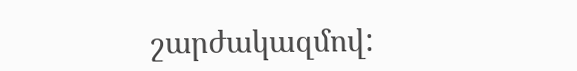շարժակազմով: